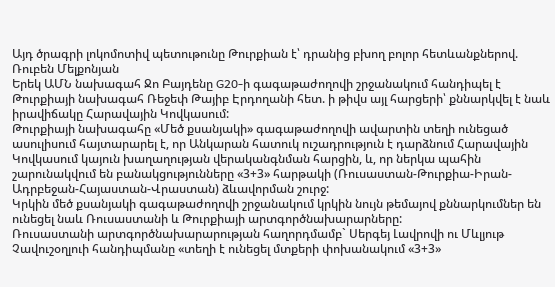Այդ ծրագրի լոկոմոտիվ պետութունը Թուրքիան է՝ դրանից բխող բոլոր հետևանքներով. Ռուբեն Մելքոնյան
Երեկ ԱՄՆ նախագահ Ջո Բայդենը G20-ի գագաթաժողովի շրջանակում հանդիպել է Թուրքիայի նախագահ Ռեջեփ Թայիբ Էրդողանի հետ. ի թիվս այլ հարցերի՝ քննարկվել է նաև իրավիճակը Հարավային Կովկասում:
Թուրքիայի նախագահը «Մեծ քսանյակի» գագաթաժողովի ավարտին տեղի ունեցած ասուլիսում հայտարարել է, որ Անկարան հատուկ ուշադրություն է դարձնում Հարավային Կովկասում կայուն խաղաղության վերականգնման հարցին, և, որ ներկա պահին շարունակվում են բանակցությունները «3+3» հարթակի (Ռուսաստան-Թուրքիա-Իրան-Ադրբեջան-Հայաստան-Վրաստան) ձևավորման շուրջ:
Կրկին մեծ քսանյակի գագաթաժողովի շրջանակում կրկին նույն թեմայով քննարկումներ են ունեցել նաև Ռուսաստանի և Թուրքիայի արտգործնախարարները:
Ռուսաստանի արտգործնախարարության հաղորդմամբ` Սերգեյ Լավրովի ու Մևլյութ Չավուշօղլուի հանդիպմանը «տեղի է ունեցել մտքերի փոխանակում «3+3»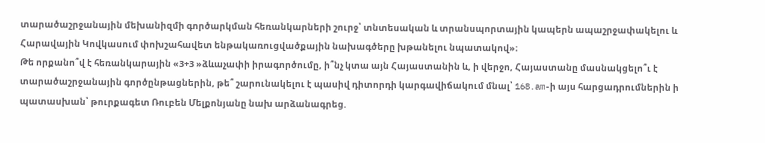տարածաշրջանային մեխանիզմի գործարկման հեռանկարների շուրջ՝ տնտեսական և տրանսպորտային կապերն ապաշրջափակելու և Հարավային Կովկասում փոխշահավետ ենթակառուցվածքային նախագծերը խթանելու նպատակով»։
Թե որքանո՞վ է հեռանկարային «3+3 »ձևաչափի իրագործումը, ի՞նչ կտա այն Հայաստանին և, ի վերջո, Հայաստանը մասնակցելո՞ւ է տարածաշրջանային գործընթացներին, թե՞ շարունակելու է պասիվ դիտորդի կարգավիճակում մնալ՝ 168.am-ի այս հարցադրումներին ի պատասխան՝ թուրքագետ Ռուբեն Մելքոնյանը նախ արձանագրեց.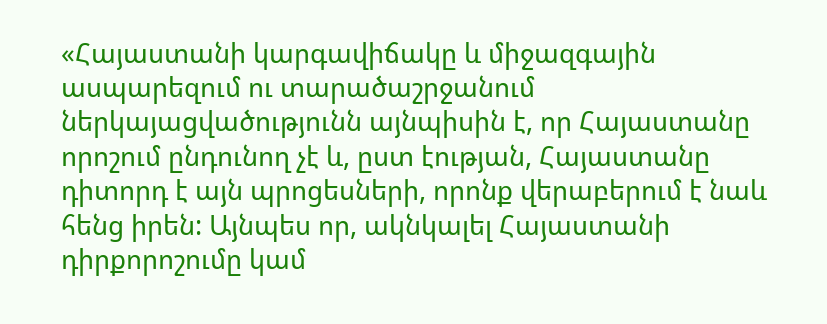«Հայաստանի կարգավիճակը և միջազգային ասպարեզում ու տարածաշրջանում ներկայացվածությունն այնպիսին է, որ Հայաստանը որոշում ընդունող չէ և, ըստ էության, Հայաստանը դիտորդ է այն պրոցեսների, որոնք վերաբերում է նաև հենց իրեն: Այնպես որ, ակնկալել Հայաստանի դիրքորոշումը կամ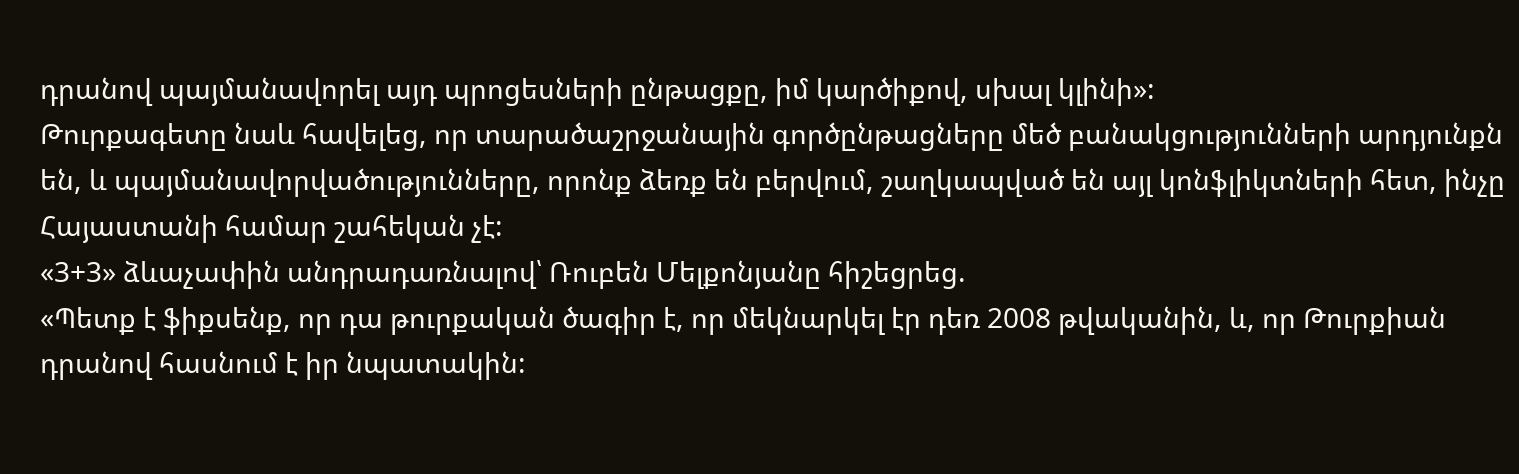դրանով պայմանավորել այդ պրոցեսների ընթացքը, իմ կարծիքով, սխալ կլինի»:
Թուրքագետը նաև հավելեց, որ տարածաշրջանային գործընթացները մեծ բանակցությունների արդյունքն են, և պայմանավորվածությունները, որոնք ձեռք են բերվում, շաղկապված են այլ կոնֆլիկտների հետ, ինչը Հայաստանի համար շահեկան չէ:
«3+3» ձևաչափին անդրադառնալով՝ Ռուբեն Մելքոնյանը հիշեցրեց.
«Պետք է ֆիքսենք, որ դա թուրքական ծագիր է, որ մեկնարկել էր դեռ 2008 թվականին, և, որ Թուրքիան դրանով հասնում է իր նպատակին: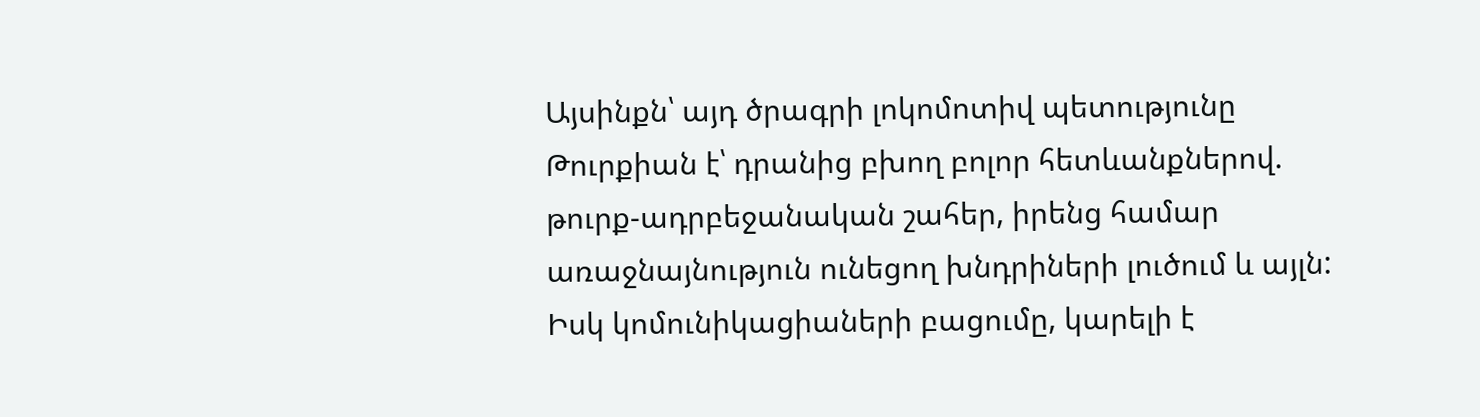Այսինքն՝ այդ ծրագրի լոկոմոտիվ պետությունը Թուրքիան է՝ դրանից բխող բոլոր հետևանքներով. թուրք-ադրբեջանական շահեր, իրենց համար առաջնայնություն ունեցող խնդրիների լուծում և այլն: Իսկ կոմունիկացիաների բացումը, կարելի է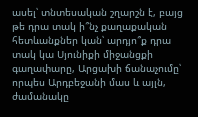ասել՝ տնտեսական շղարշն է, բայց թե դրա տակ ի՞նչ քաղաքական հետևանքներ կան՝ արդյո՞ք դրա տակ կա Սյունիքի միջանցքի գաղափարը, Արցախի ճանաչումը՝ որպես Արդբեջանի մաս և այլն, ժամանակը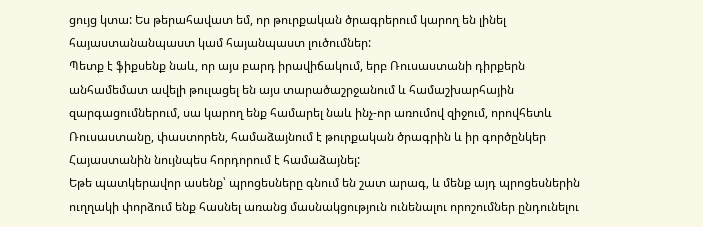ցույց կտա: Ես թերահավատ եմ, որ թուրքական ծրագրերում կարող են լինել հայաստանանպաստ կամ հայանպաստ լուծումներ:
Պետք է ֆիքսենք նաև, որ այս բարդ իրավիճակում, երբ Ռուսաստանի դիրքերն անհամեմատ ավելի թուլացել են այս տարածաշրջանում և համաշխարհային զարգացումներում, սա կարող ենք համարել նաև ինչ-որ առումով զիջում, որովհետև Ռուսաստանը, փաստորեն, համաձայնում է թուրքական ծրագրին և իր գործընկեր Հայաստանին նույնպես հորդորում է համաձայնել:
Եթե պատկերավոր ասենք՝ պրոցեսները գնում են շատ արագ, և մենք այդ պրոցեսներին ուղղակի փորձում ենք հասնել առանց մասնակցություն ունենալու որոշումներ ընդունելու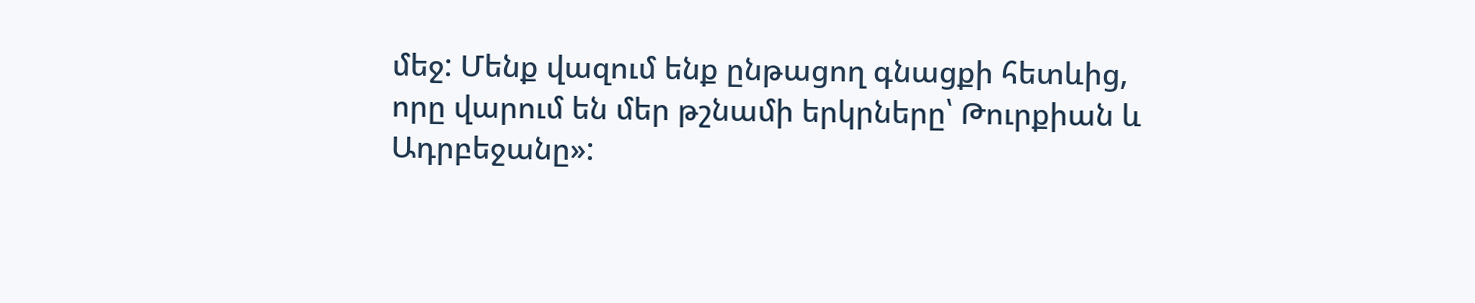մեջ: Մենք վազում ենք ընթացող գնացքի հետևից, որը վարում են մեր թշնամի երկրները՝ Թուրքիան և Ադրբեջանը»: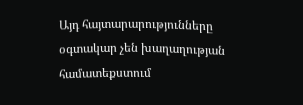Այդ հայտարարությունները օգտակար չեն խաղաղության համատեքստում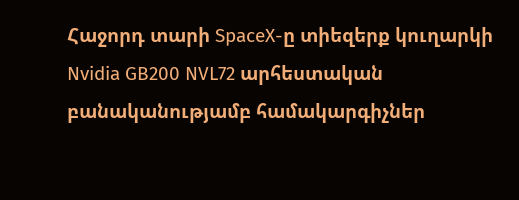Հաջորդ տարի SpaceX-ը տիեզերք կուղարկի Nvidia GB200 NVL72 արհեստական բանականությամբ համակարգիչներ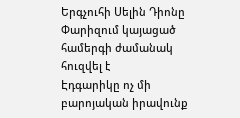Երգչուհի Սելին Դիոնը Փարիզում կայացած համերգի ժամանակ հուզվել է
Էդգարիկը ոչ մի բարոյական իրավունք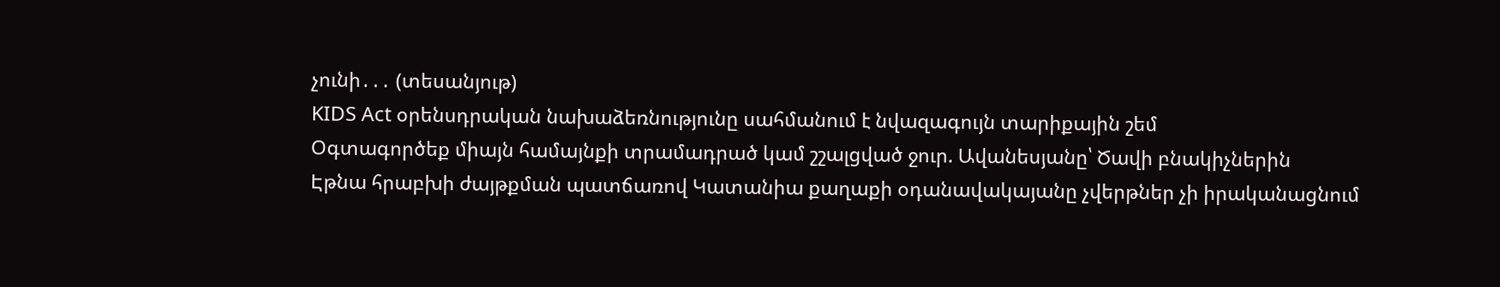չունի․․․ (տեսանյութ)
KIDS Act օրենսդրական նախաձեռնությունը սահմանում է նվազագույն տարիքային շեմ
Օգտագործեք միայն համայնքի տրամադրած կամ շշալցված ջուր. Ավանեսյանը՝ Ծավի բնակիչներին
Էթնա հրաբխի ժայթքման պատճառով Կատանիա քաղաքի օդանավակայանը չվերթներ չի իրականացնում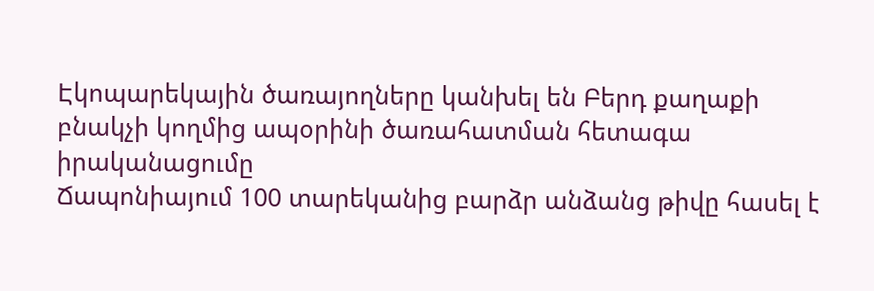Էկոպարեկային ծառայողները կանխել են Բերդ քաղաքի բնակչի կողմից ապօրինի ծառահատման հետագա իրականացումը
Ճապոնիայում 100 տարեկանից բարձր անձանց թիվը հասել է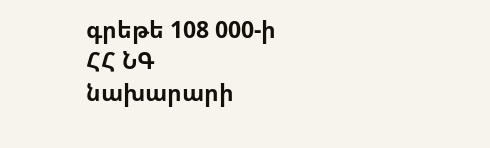գրեթե 108 000-ի
ՀՀ ՆԳ նախարարի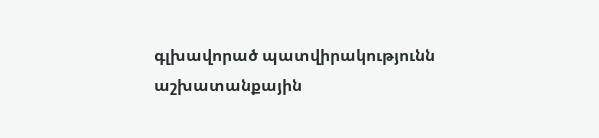գլխավորած պատվիրակությունն աշխատանքային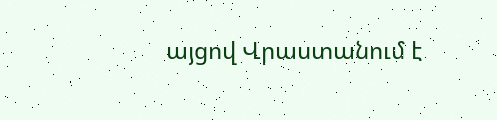այցով Վրաստանում է